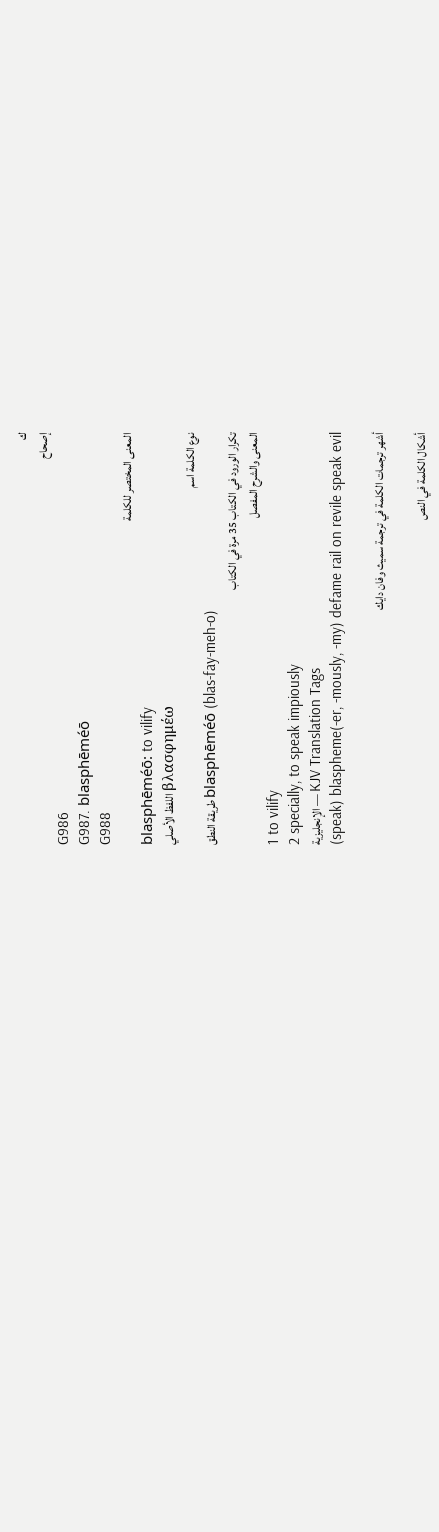ك
إصحاح
G986
G987. blasphēméō
G988
المعنى المختصر للكلمة
blasphēméō: to vilify
اللفظ الأصلي βλασφημέω
نوع الكلمة اسم
طريقة النطق blasphēméō (blas-fay-meh-o)
تكرار الورود في الكتاب 35 مرة في الكتاب
المعنى والشرح المفصل
1 to vilify
2 specially, to speak impiously
الإنجليزية — KJV Translation Tags
(speak) blaspheme(-er, -mously, -my) defame rail on revile speak evil

أشهر ترجمات الكلمة في ترجمة سميث وفان دايك

أشكال الكلمة في النص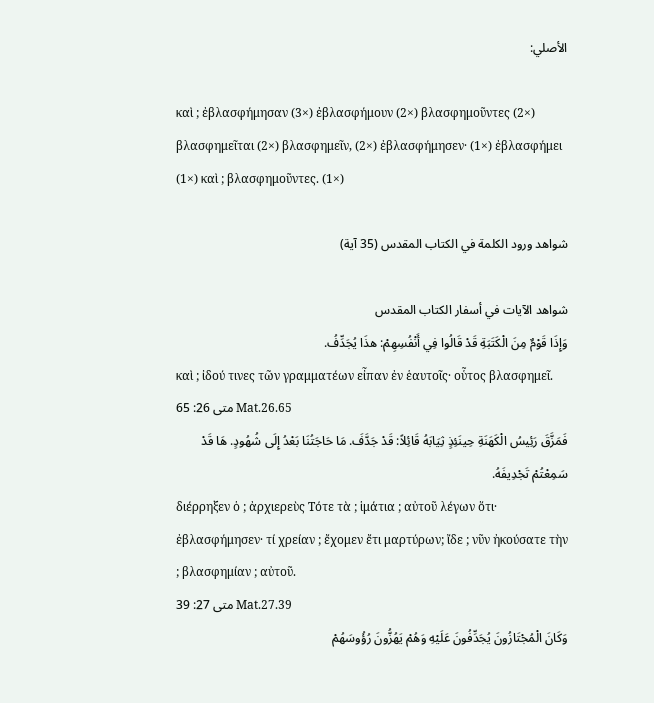الأصلي:

καὶ ; ἐβλασφήμησαν (3×) ἐβλασφήμουν (2×) βλασφημοῦντες (2×) βλασφημεῖται (2×) βλασφημεῖν, (2×) ἐβλασφήμησεν· (1×) ἐβλασφήμει (1×) καὶ ; βλασφημοῦντες. (1×)

شواهد ورود الكلمة في الكتاب المقدس (35 آية)

شواهد الآيات في أسفار الكتاب المقدس
وَإِذَا قَوْمٌ مِنَ الْكَتَبَةِ قَدْ قَالُوا فِي أَنْفُسِهِمْ: هذَا يُجَدِّفُ.
καὶ ; ἰδού τινες τῶν γραμματέων εἶπαν ἐν ἑαυτοῖς· οὗτος βλασφημεῖ.
متى 26: 65 Mat.26.65
فَمَزَّقَ رَئِيسُ الْكَهَنَةِ حِينَئِذٍ ثِيَابَهُ قَائِلاً: قَدْ جَدَّفَ. مَا حَاجَتُنَا بَعْدُ إِلَى شُهُودٍ. هَا قَدْ سَمِعْتُمْ تَجْدِيفَهُ.
διέρρηξεν ὁ ; ἀρχιερεὺς Τότε τὰ ; ἱμάτια ; αὐτοῦ λέγων ὅτι· ἐβλασφήμησεν· τί χρείαν ; ἔχομεν ἔτι μαρτύρων; ἴδε ; νῦν ἠκούσατε τὴν ; βλασφημίαν ; αὐτοῦ.
متى 27: 39 Mat.27.39
وَكَانَ الْمُجْتَازُونَ يُجَدِّفُونَ عَلَيْهِ وَهُمْ يَهُزُّونَ رُؤُوسَهُمْ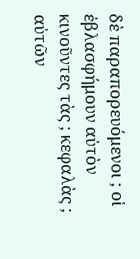δὲ παραπορευόμενοι ; οἱ ἐβλασφήμουν αὐτὸν κινοῦντες τὰς ; κεφαλὰς ; αὐτῶν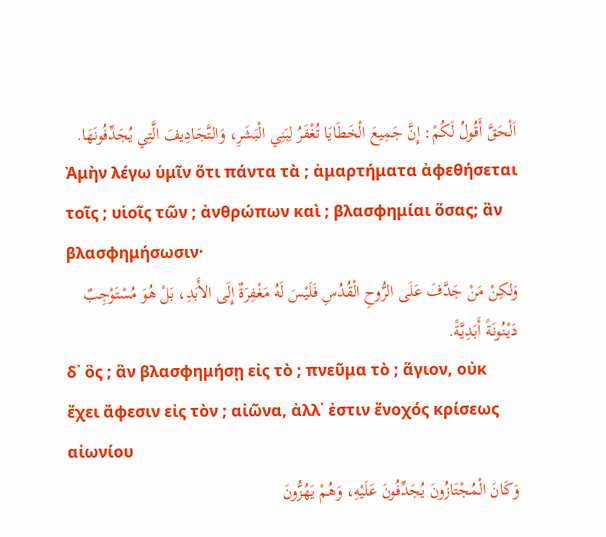اَلْحَقَّ أَقُولُ لَكُمْ: إِنَّ جَمِيعَ الْخَطَايَا تُغْفَرُ لِبَنِي الْبَشَرِ، وَالتَّجَادِيفَ الَّتِي يُجَدِّفُونَهَا.
Ἀμὴν λέγω ὑμῖν ὅτι πάντα τὰ ; ἁμαρτήματα ἀφεθήσεται τοῖς ; υἱοῖς τῶν ; ἀνθρώπων καὶ ; βλασφημίαι ὅσας; ἂν βλασφημήσωσιν·
وَلكِنْ مَنْ جَدَّفَ عَلَى الرُّوحِ الْقُدُسِ فَلَيْسَ لَهُ مَغْفِرَةٌ إِلَى الأَبَدِ، بَلْ هُوَ مُسْتَوْجِبٌ دَيْنُونَةً أَبَدِيَّةً.
δ᾽ ὃς ; ἂν βλασφημήσῃ εἰς τὸ ; πνεῦμα τὸ ; ἅγιον, οὐκ ἔχει ἄφεσιν εἰς τὸν ; αἰῶνα, ἀλλ᾽ ἐστιν ἔνοχός κρίσεως αἰωνίου
وَكَانَ الْمُجْتَازُونَ يُجَدِّفُونَ عَلَيْهِ، وَهُمْ يَهُزُّونَ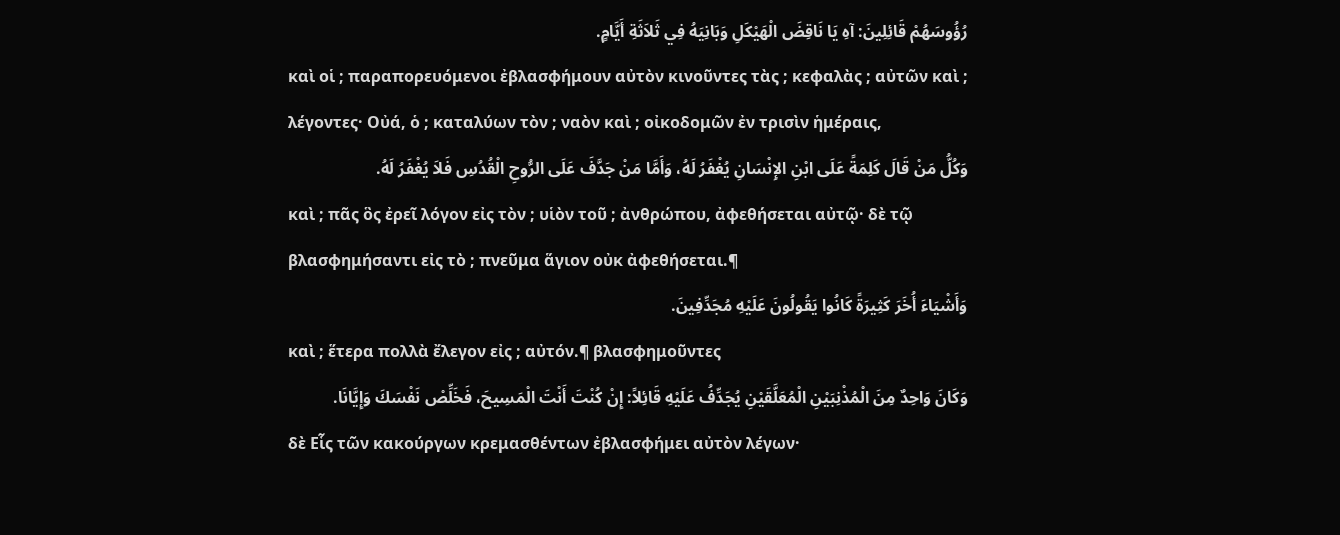رُؤُوسَهُمْ قَائِلِينَ: آهِ يَا نَاقِضَ الْهَيْكَلِ وَبَانِيَهُ فِي ثَلاَثَةِ أَيَّامٍ.
καὶ οἱ ; παραπορευόμενοι ἐβλασφήμουν αὐτὸν κινοῦντες τὰς ; κεφαλὰς ; αὐτῶν καὶ ; λέγοντες· Οὐά, ὁ ; καταλύων τὸν ; ναὸν καὶ ; οἰκοδομῶν ἐν τρισὶν ἡμέραις,
وَكُلُّ مَنْ قَالَ كَلِمَةً عَلَى ابْنِ الإِنْسَانِ يُغْفَرُ لَهُ، وَأَمَّا مَنْ جَدَّفَ عَلَى الرُّوحِ الْقُدُسِ فَلاَ يُغْفَرُ لَهُ.
καὶ ; πᾶς ὃς ἐρεῖ λόγον εἰς τὸν ; υἱὸν τοῦ ; ἀνθρώπου, ἀφεθήσεται αὐτῷ· δὲ τῷ βλασφημήσαντι εἰς τὸ ; πνεῦμα ἅγιον οὐκ ἀφεθήσεται.¶
وَأَشْيَاءَ أُخَرَ كَثِيرَةً كَانُوا يَقُولُونَ عَلَيْهِ مُجَدِّفِينَ.
καὶ ; ἕτερα πολλὰ ἔλεγον εἰς ; αὐτόν.¶ βλασφημοῦντες
وَكَانَ وَاحِدٌ مِنَ الْمُذْنِبَيْنِ الْمُعَلَّقَيْنِ يُجَدِّفُ عَلَيْهِ قَائِلاً: إِنْ كُنْتَ أَنْتَ الْمَسِيحَ، فَخَلِّصْ نَفْسَكَ وَإِيَّانَا.
δὲ Εἷς τῶν κακούργων κρεμασθέντων ἐβλασφήμει αὐτὸν λέγων·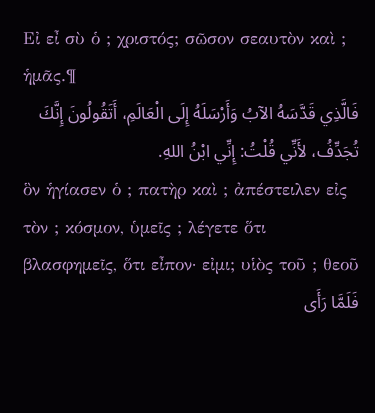Εἰ εἶ σὺ ὁ ; χριστός; σῶσον σεαυτὸν καὶ ; ἡμᾶς.¶
فَالَّذِي قَدَّسَهُ الآبُ وَأَرْسَلَهُ إِلَى الْعَالَمِ، أَتَقُولُونَ إِنَّكَ تُجَدِّفُ، لأَنِّي قُلْتُ: إِنِّي ابْنُ اللهِ.
ὃν ἡγίασεν ὁ ; πατὴρ καὶ ; ἀπέστειλεν εἰς τὸν ; κόσμον, ὑμεῖς ; λέγετε ὅτι βλασφημεῖς, ὅτι εἶπον· εἰμι; υἱὸς τοῦ ; θεοῦ
فَلَمَّا رَأَى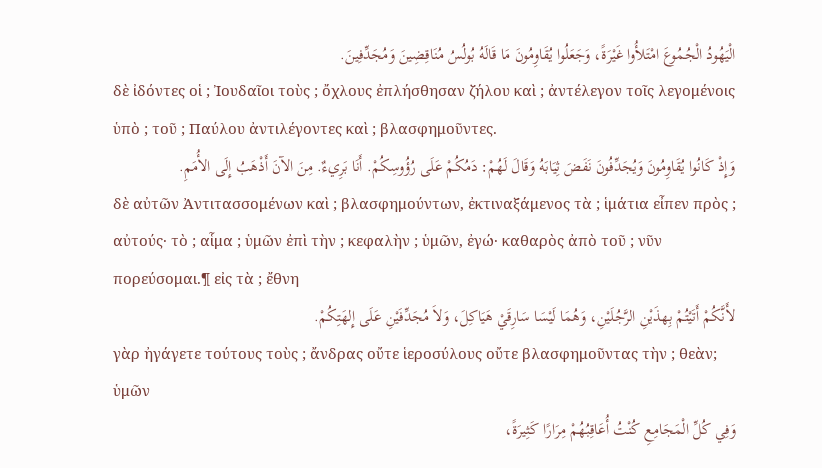الْيَهُودُ الْجُمُوعَ امْتَلأُوا غَيْرَةً، وَجَعَلُوا يُقَاوِمُونَ مَا قَالَهُ بُولُسُ مُنَاقِضِينَ وَمُجَدِّفِينَ.
δὲ ἰδόντες οἱ ; Ἰουδαῖοι τοὺς ; ὄχλους ἐπλήσθησαν ζήλου καὶ ; ἀντέλεγον τοῖς λεγομένοις ὑπὸ ; τοῦ ; Παύλου ἀντιλέγοντες καὶ ; βλασφημοῦντες.
وَإِذْ كَانُوا يُقَاوِمُونَ وَيُجَدِّفُونَ نَفَضَ ثِيَابَهُ وَقَالَ لَهُمْ: دَمُكُمْ عَلَى رُؤُوسِكُمْ. أَنَا بَرِيءٌ. مِنَ الآنَ أَذْهَبُ إِلَى الأُمَمِ.
δὲ αὐτῶν Ἀντιτασσομένων καὶ ; βλασφημούντων, ἐκτιναξάμενος τὰ ; ἱμάτια εἶπεν πρὸς ; αὐτούς· τὸ ; αἷμα ; ὑμῶν ἐπὶ τὴν ; κεφαλὴν ; ὑμῶν, ἐγώ· καθαρὸς ἀπὸ τοῦ ; νῦν πορεύσομαι.¶ εἰς τὰ ; ἔθνη
لأَنَّكُمْ أَتَيْتُمْ بِهذَيْنِ الرَّجُلَيْنِ، وَهُمَا لَيْسَا سَارِقَيْ هَيَاكِلَ، وَلاَ مُجَدِّفَيْنِ عَلَى إِلهَتِكُمْ.
γὰρ ἠγάγετε τούτους τοὺς ; ἄνδρας οὔτε ἱεροσύλους οὔτε βλασφημοῦντας τὴν ; θεὰν; ὑμῶν
وَفِي كُلِّ الْمَجَامِعِ كُنْتُ أُعَاقِبُهُمْ مِرَارًا كَثِيرَةً،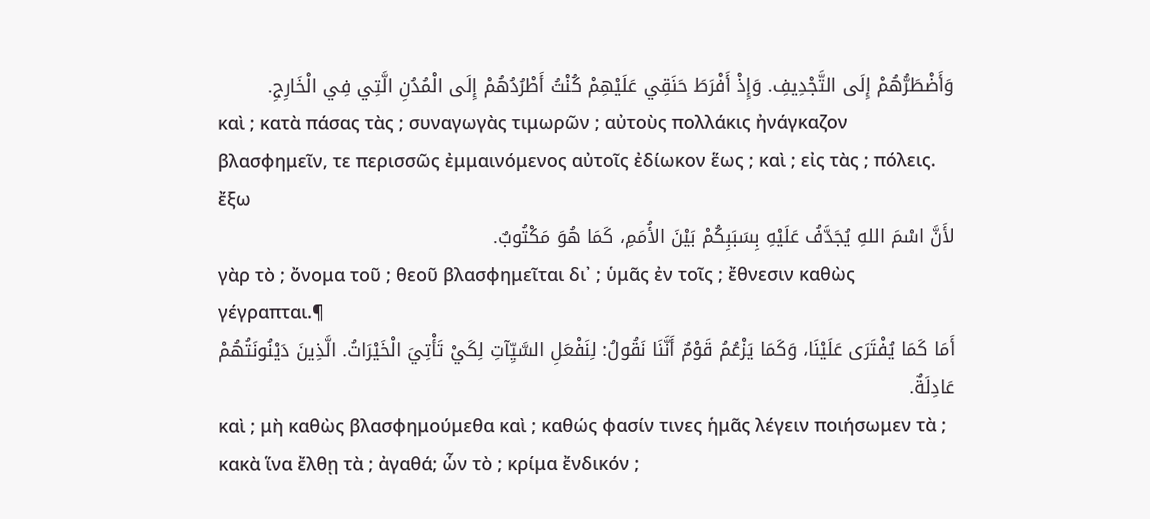وَأَضْطَرُّهُمْ إِلَى التَّجْدِيفِ. وَإِذْ أَفْرَطَ حَنَقِي عَلَيْهِمْ كُنْتُ أَطْرُدُهُمْ إِلَى الْمُدُنِ الَّتِي فِي الْخَارِجِ.
καὶ ; κατὰ πάσας τὰς ; συναγωγὰς τιμωρῶν ; αὐτοὺς πολλάκις ἠνάγκαζον βλασφημεῖν, τε περισσῶς ἐμμαινόμενος αὐτοῖς ἐδίωκον ἕως ; καὶ ; εἰς τὰς ; πόλεις. ἔξω
لأَنَّ اسْمَ اللهِ يُجَدَّفُ عَلَيْهِ بِسَبَبِكُمْ بَيْنَ الأُمَمِ، كَمَا هُوَ مَكْتُوبٌ.
γὰρ τὸ ; ὄνομα τοῦ ; θεοῦ βλασφημεῖται δι᾽ ; ὑμᾶς ἐν τοῖς ; ἔθνεσιν καθὼς γέγραπται.¶
أَمَا كَمَا يُفْتَرَى عَلَيْنَا، وَكَمَا يَزْعُمُ قَوْمٌ أَنَّنَا نَقُولُ: لِنَفْعَلِ السَّيِّآتِ لِكَيْ تَأْتِيَ الْخَيْرَاتُ. الَّذِينَ دَيْنُونَتُهُمْ عَادِلَةٌ.
καὶ ; μὴ καθὼς βλασφημούμεθα καὶ ; καθώς φασίν τινες ἡμᾶς λέγειν ποιήσωμεν τὰ ; κακὰ ἵνα ἔλθῃ τὰ ; ἀγαθά; ὧν τὸ ; κρίμα ἔνδικόν ;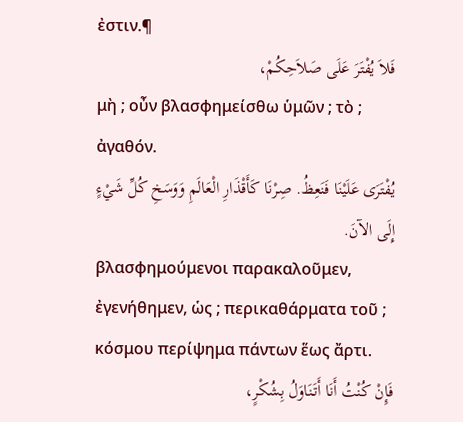ἐστιν.¶
فَلاَ يُفْتَرَ عَلَى صَلاَحِكُمْ،
μὴ ; οὖν βλασφημείσθω ὑμῶν ; τὸ ; ἀγαθόν.
يُفْتَرَى عَلَيْنَا فَنَعِظُ. صِرْنَا كَأَقْذَارِ الْعَالَمِ وَوَسَخِ كُلِّ شَيْءٍ إِلَى الآنَ.
βλασφημούμενοι παρακαλοῦμεν, ἐγενήθημεν, ὡς ; περικαθάρματα τοῦ ; κόσμου περίψημα πάντων ἕως ἄρτι.
فَإِنْ كُنْتُ أَنَا أَتَنَاوَلُ بِشُكْرٍ،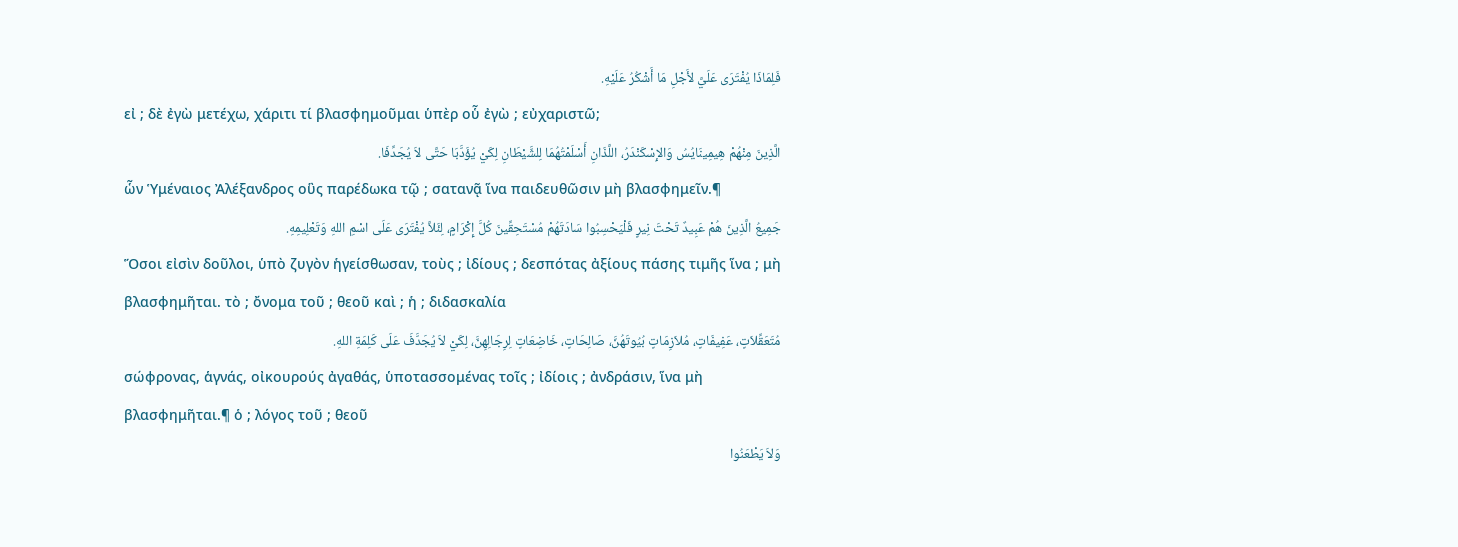فَلِمَاذَا يُفْتَرَى عَلَيَّ لأَجْلِ مَا أَشْكُرُ عَلَيْهِ.
εἰ ; δὲ ἐγὼ μετέχω, χάριτι τί βλασφημοῦμαι ὑπὲρ οὗ ἐγὼ ; εὐχαριστῶ;
الَّذِينَ مِنْهُمْ هِيمِينَايُسُ وَالإِسْكَنْدَرُ، اللَّذَانِ أَسْلَمْتُهُمَا لِلشَّيْطَانِ لِكَيْ يُؤَدَّبَا حَتَّى لاَ يُجَدِّفَا.
ὧν Ὑμέναιος Ἀλέξανδρος οὓς παρέδωκα τῷ ; σατανᾷ ἵνα παιδευθῶσιν μὴ βλασφημεῖν.¶
جَمِيعُ الَّذِينَ هُمْ عَبِيدٌ تَحْتَ نِيرٍ فَلْيَحْسِبُوا سَادَتَهُمْ مُسْتَحِقِّينَ كُلَّ إِكْرَامٍ، لِئَلاَّ يُفْتَرَى عَلَى اسْمِ اللهِ وَتَعْلِيمِهِ.
Ὅσοι εἰσὶν δοῦλοι, ὑπὸ ζυγὸν ἡγείσθωσαν, τοὺς ; ἰδίους ; δεσπότας ἀξίους πάσης τιμῆς ἵνα ; μὴ βλασφημῆται. τὸ ; ὄνομα τοῦ ; θεοῦ καὶ ; ἡ ; διδασκαλία
مُتَعَقِّلاَتٍ، عَفِيفَاتٍ، مُلاَزِمَاتٍ بُيُوتَهُنَّ، صَالِحَاتٍ، خَاضِعَاتٍ لِرِجَالِهِنَّ، لِكَيْ لاَ يُجَدَّفَ عَلَى كَلِمَةِ اللهِ.
σώφρονας, ἁγνάς, οἰκουρούς ἀγαθάς, ὑποτασσομένας τοῖς ; ἰδίοις ; ἀνδράσιν, ἵνα μὴ βλασφημῆται.¶ ὁ ; λόγος τοῦ ; θεοῦ
وَلاَ يَطْعَنُوا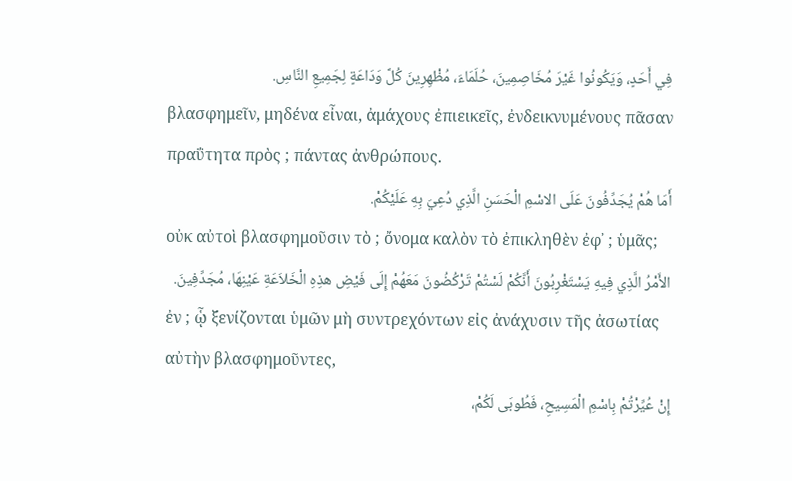فِي أَحَدٍ، وَيَكُونُوا غَيْرَ مُخَاصِمِينَ، حُلَمَاءَ، مُظْهِرِينَ كُلَّ وَدَاعَةٍ لِجَمِيعِ النَّاسِ.
βλασφημεῖν, μηδένα εἶναι, ἀμάχους ἐπιεικεῖς, ἐνδεικνυμένους πᾶσαν πραΰτητα πρὸς ; πάντας ἀνθρώπους.
أَمَا هُمْ يُجَدِّفُونَ عَلَى الاسْمِ الْحَسَنِ الَّذِي دُعِيَ بِهِ عَلَيْكُمْ.
οὐκ αὐτοὶ βλασφημοῦσιν τὸ ; ὄνομα καλὸν τὸ ἐπικληθὲν ἐφ᾽ ; ὑμᾶς;
الأَمْرُ الَّذِي فِيهِ يَسْتَغْرِبُونَ أَنَّكُمْ لَسْتُمْ تَرْكُضُونَ مَعَهُمْ إِلَى فَيْضِ هذِهِ الْخَلاَعَةِ عَيْنِهَا، مُجَدِّفِينَ.
ἐν ; ᾧ ξενίζονται ὑμῶν μὴ συντρεχόντων εἰς ἀνάχυσιν τῆς ἀσωτίας αὐτὴν βλασφημοῦντες,
إِنْ عُيِّرْتُمْ بِاسْمِ الْمَسِيحِ، فَطُوبَى لَكُمْ،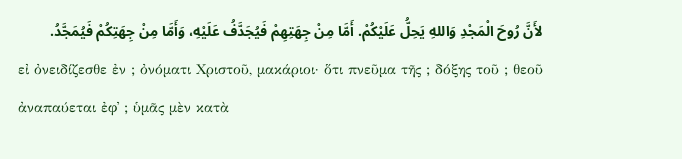لأَنَّ رُوحَ الْمَجْدِ وَاللهِ يَحِلُّ عَلَيْكُمْ. أَمَّا مِنْ جِهَتِهِمْ فَيُجَدَّفُ عَلَيْهِ، وَأَمَّا مِنْ جِهَتِكُمْ فَيُمَجَّدُ.
εἰ ὀνειδίζεσθε ἐν ; ὀνόματι Χριστοῦ, μακάριοι· ὅτι πνεῦμα τῆς ; δόξης τοῦ ; θεοῦ ἀναπαύεται ἐφ᾽ ; ὑμᾶς μὲν κατὰ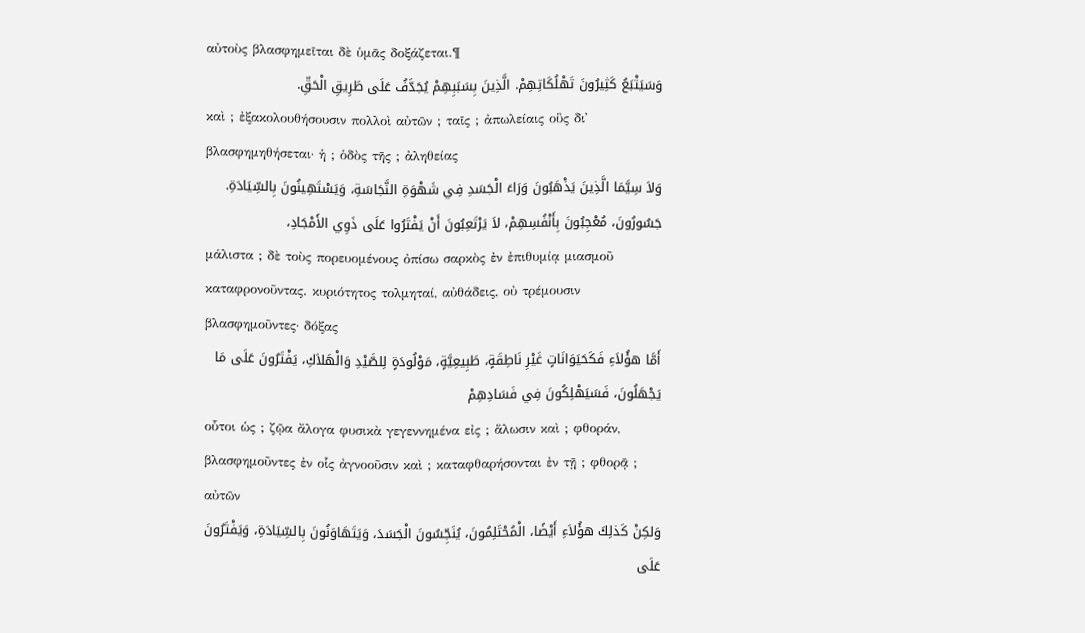αὐτοὺς βλασφημεῖται δὲ ὑμᾶς δοξάζεται.¶
وَسَيَتْبَعُ كَثِيرُونَ تَهْلُكَاتِهِمْ. الَّذِينَ بِسَبَبِهِمْ يُجَدَّفُ عَلَى طَرِيقِ الْحَقِّ.
καὶ ; ἐξακολουθήσουσιν πολλοὶ αὐτῶν ; ταῖς ; ἀπωλείαις οὓς δι᾽ βλασφημηθήσεται· ἡ ; ὁδὸς τῆς ; ἀληθείας
وَلاَ سِيَّمَا الَّذِينَ يَذْهَبُونَ وَرَاءَ الْجَسَدِ فِي شَهْوَةِ النَّجَاسَةِ، وَيَسْتَهِينُونَ بِالسِّيَادَةِ. جَسُورُونَ، مُعْجِبُونَ بِأَنْفُسِهِمْ، لاَ يَرْتَعِبُونَ أَنْ يَفْتَرُوا عَلَى ذَوِي الأَمْجَادِ،
μάλιστα ; δὲ τοὺς πορευομένους ὀπίσω σαρκὸς ἐν ἐπιθυμίᾳ μιασμοῦ καταφρονοῦντας. κυριότητος τολμηταί, αὐθάδεις, οὐ τρέμουσιν βλασφημοῦντες· δόξας
أَمَّا هؤُلاَءِ فَكَحَيَوَانَاتٍ غَيْرِ نَاطِقَةٍ، طَبِيعِيَّةٍ، مَوْلُودَةٍ لِلصَّيْدِ وَالْهَلاَكِ، يَفْتَرُونَ عَلَى مَا يَجْهَلُونَ، فَسَيَهْلِكُونَ فِي فَسَادِهِمْ
οὗτοι ὡς ; ζῷα ἄλογα φυσικὰ γεγεννημένα εἰς ; ἅλωσιν καὶ ; φθοράν, βλασφημοῦντες ἐν οἷς ἀγνοοῦσιν καὶ ; καταφθαρήσονται ἐν τῇ ; φθορᾷ ; αὐτῶν
وَلكِنْ كَذلِكَ هؤُلاَءِ أَيْضًا، الْمُحْتَلِمُونَ، يُنَجِّسُونَ الْجَسَدَ، وَيَتَهَاوَنُونَ بِالسِّيَادَةِ، وَيَفْتَرُونَ عَلَى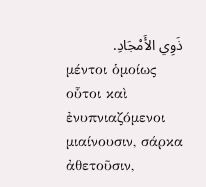ذَوِي الأَمْجَادِ.
μέντοι ὁμοίως οὗτοι καὶ ἐνυπνιαζόμενοι μιαίνουσιν, σάρκα ἀθετοῦσιν,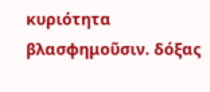κυριότητα βλασφημοῦσιν. δόξας